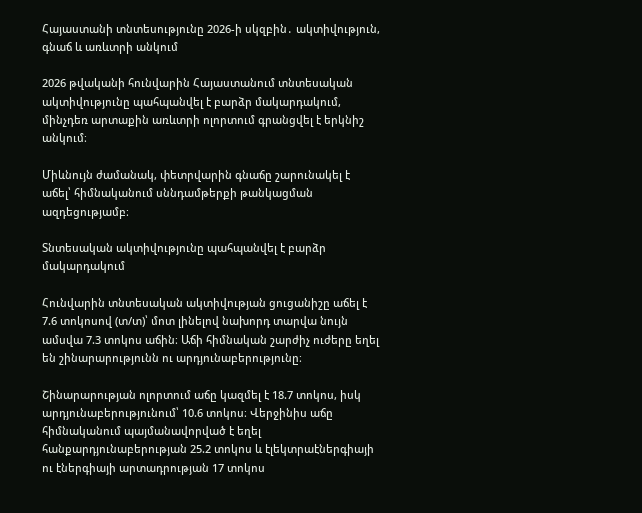Հայաստանի տնտեսությունը 2026-ի սկզբին․ ակտիվություն, գնաճ և առևտրի անկում

2026 թվականի հունվարին Հայաստանում տնտեսական ակտիվությունը պահպանվել է բարձր մակարդակում, մինչդեռ արտաքին առևտրի ոլորտում գրանցվել է երկնիշ անկում։

Միևնույն ժամանակ, փետրվարին գնաճը շարունակել է աճել՝ հիմնականում սննդամթերքի թանկացման ազդեցությամբ։

Տնտեսական ակտիվությունը պահպանվել է բարձր մակարդակում

Հունվարին տնտեսական ակտիվության ցուցանիշը աճել է 7.6 տոկոսով (տ/տ)՝ մոտ լինելով նախորդ տարվա նույն ամսվա 7.3 տոկոս աճին։ Աճի հիմնական շարժիչ ուժերը եղել են շինարարությունն ու արդյունաբերությունը։

Շինարարության ոլորտում աճը կազմել է 18.7 տոկոս, իսկ արդյունաբերությունում՝ 10.6 տոկոս։ Վերջինիս աճը հիմնականում պայմանավորված է եղել հանքարդյունաբերության 25.2 տոկոս և էլեկտրաէներգիայի ու էներգիայի արտադրության 17 տոկոս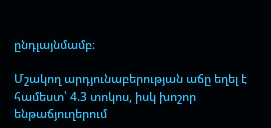ընդլայնմամբ։

Մշակող արդյունաբերության աճը եղել է համեստ՝ 4.3 տոկոս, իսկ խոշոր ենթաճյուղերում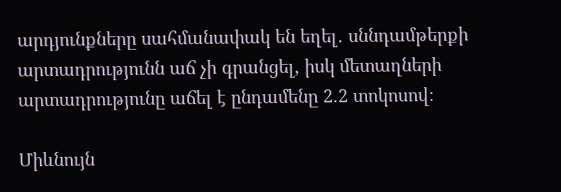արդյունքները սահմանափակ են եղել․ սննդամթերքի արտադրությունն աճ չի գրանցել, իսկ մետաղների արտադրությունը աճել է ընդամենը 2.2 տոկոսով։

Միևնույն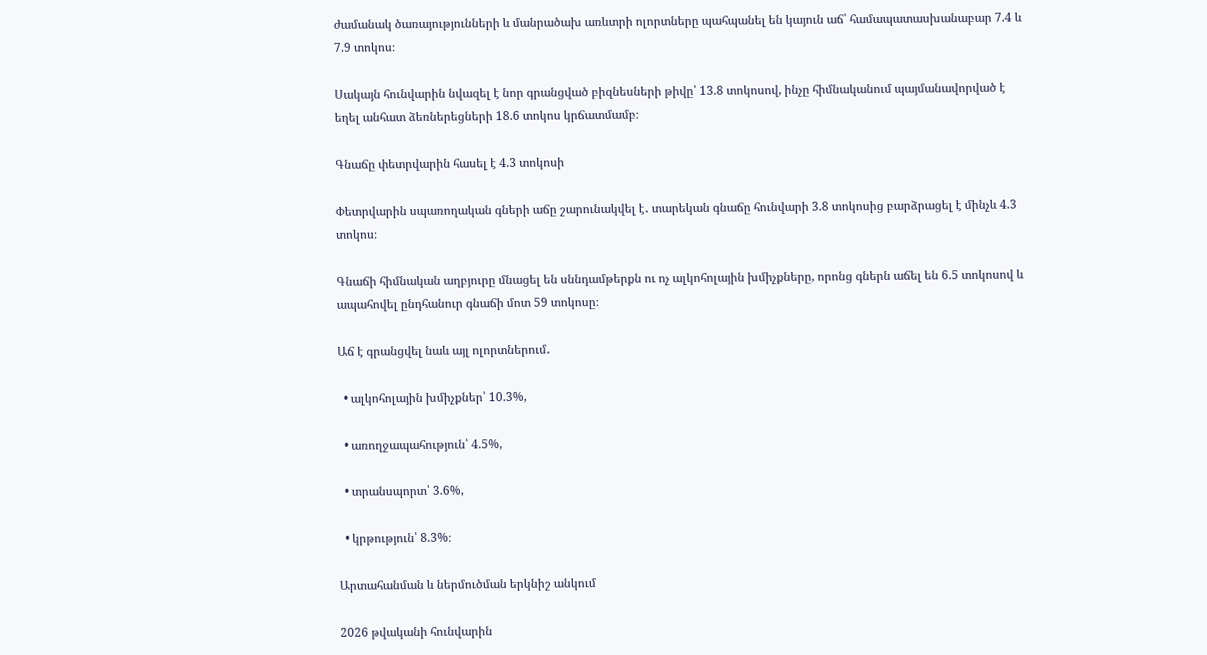ժամանակ ծառայությունների և մանրածախ առևտրի ոլորտները պահպանել են կայուն աճ՝ համապատասխանաբար 7.4 և 7.9 տոկոս։

Սակայն հունվարին նվազել է նոր գրանցված բիզնեսների թիվը՝ 13.8 տոկոսով, ինչը հիմնականում պայմանավորված է եղել անհատ ձեռներեցների 18.6 տոկոս կրճատմամբ։

Գնաճը փետրվարին հասել է 4.3 տոկոսի

Փետրվարին սպառողական գների աճը շարունակվել է․ տարեկան գնաճը հունվարի 3.8 տոկոսից բարձրացել է մինչև 4.3 տոկոս։

Գնաճի հիմնական աղբյուրը մնացել են սննդամթերքն ու ոչ ալկոհոլային խմիչքները, որոնց գներն աճել են 6.5 տոկոսով և ապահովել ընդհանուր գնաճի մոտ 59 տոկոսը։

Աճ է գրանցվել նաև այլ ոլորտներում․

  • ալկոհոլային խմիչքներ՝ 10.3%,

  • առողջապահություն՝ 4.5%,

  • տրանսպորտ՝ 3.6%,

  • կրթություն՝ 8.3%։

Արտահանման և ներմուծման երկնիշ անկում

2026 թվականի հունվարին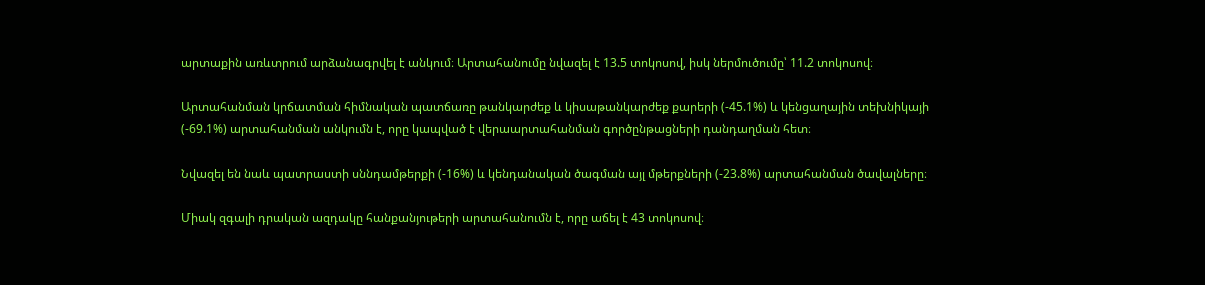արտաքին առևտրում արձանագրվել է անկում։ Արտահանումը նվազել է 13.5 տոկոսով, իսկ ներմուծումը՝ 11.2 տոկոսով։

Արտահանման կրճատման հիմնական պատճառը թանկարժեք և կիսաթանկարժեք քարերի (-45.1%) և կենցաղային տեխնիկայի (-69.1%) արտահանման անկումն է, որը կապված է վերաարտահանման գործընթացների դանդաղման հետ։

Նվազել են նաև պատրաստի սննդամթերքի (-16%) և կենդանական ծագման այլ մթերքների (-23.8%) արտահանման ծավալները։

Միակ զգալի դրական ազդակը հանքանյութերի արտահանումն է, որը աճել է 43 տոկոսով։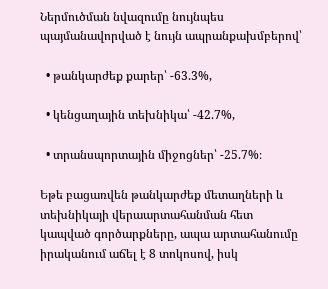Ներմուծման նվազումը նույնպես պայմանավորված է նույն ապրանքախմբերով՝

  • թանկարժեք քարեր՝ -63.3%,

  • կենցաղային տեխնիկա՝ -42.7%,

  • տրանսպորտային միջոցներ՝ -25.7%։

Եթե բացառվեն թանկարժեք մետաղների և տեխնիկայի վերաարտահանման հետ կապված գործարքները, ապա արտահանումը իրականում աճել է 8 տոկոսով, իսկ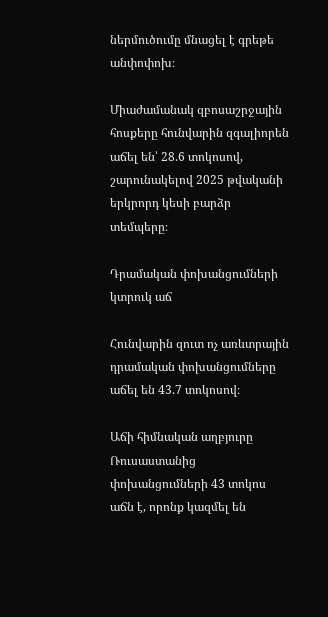ներմուծումը մնացել է գրեթե անփոփոխ։

Միաժամանակ զբոսաշրջային հոսքերը հունվարին զգալիորեն աճել են՝ 28.6 տոկոսով, շարունակելով 2025 թվականի երկրորդ կեսի բարձր տեմպերը։

Դրամական փոխանցումների կտրուկ աճ

Հունվարին զուտ ոչ առևտրային դրամական փոխանցումները աճել են 43.7 տոկոսով։

Աճի հիմնական աղբյուրը Ռուսաստանից փոխանցումների 43 տոկոս աճն է, որոնք կազմել են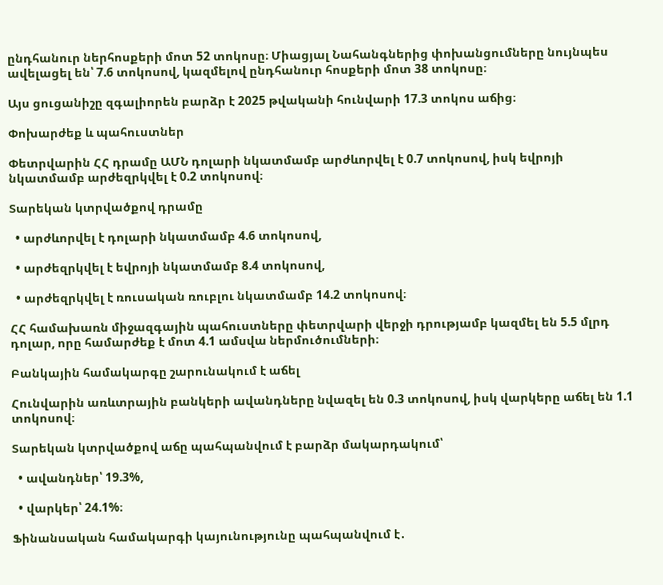ընդհանուր ներհոսքերի մոտ 52 տոկոսը։ Միացյալ Նահանգներից փոխանցումները նույնպես ավելացել են՝ 7.6 տոկոսով, կազմելով ընդհանուր հոսքերի մոտ 38 տոկոսը։

Այս ցուցանիշը զգալիորեն բարձր է 2025 թվականի հունվարի 17.3 տոկոս աճից։

Փոխարժեք և պահուստներ

Փետրվարին ՀՀ դրամը ԱՄՆ դոլարի նկատմամբ արժևորվել է 0.7 տոկոսով, իսկ եվրոյի նկատմամբ արժեզրկվել է 0.2 տոկոսով։

Տարեկան կտրվածքով դրամը

  • արժևորվել է դոլարի նկատմամբ 4.6 տոկոսով,

  • արժեզրկվել է եվրոյի նկատմամբ 8.4 տոկոսով,

  • արժեզրկվել է ռուսական ռուբլու նկատմամբ 14.2 տոկոսով։

ՀՀ համախառն միջազգային պահուստները փետրվարի վերջի դրությամբ կազմել են 5.5 մլրդ դոլար, որը համարժեք է մոտ 4.1 ամսվա ներմուծումների։

Բանկային համակարգը շարունակում է աճել

Հունվարին առևտրային բանկերի ավանդները նվազել են 0.3 տոկոսով, իսկ վարկերը աճել են 1.1 տոկոսով։

Տարեկան կտրվածքով աճը պահպանվում է բարձր մակարդակում՝

  • ավանդներ՝ 19.3%,

  • վարկեր՝ 24.1%։

Ֆինանսական համակարգի կայունությունը պահպանվում է․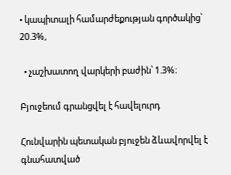• կապիտալի համարժեքության գործակից՝ 20.3%,

  • չաշխատող վարկերի բաժին՝ 1.3%։

Բյուջեում գրանցվել է հավելուրդ

Հունվարին պետական բյուջեն ձևավորվել է գնահատված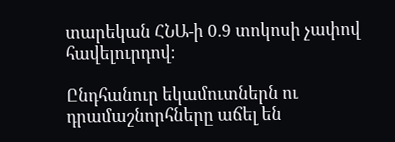տարեկան ՀՆԱ-ի 0.9 տոկոսի չափով հավելուրդով։

Ընդհանուր եկամուտներն ու դրամաշնորհները աճել են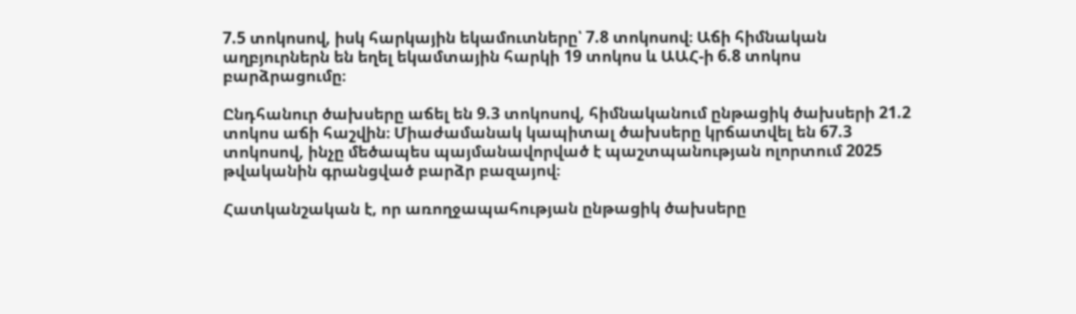7.5 տոկոսով, իսկ հարկային եկամուտները՝ 7.8 տոկոսով։ Աճի հիմնական աղբյուրներն են եղել եկամտային հարկի 19 տոկոս և ԱԱՀ-ի 6.8 տոկոս բարձրացումը։

Ընդհանուր ծախսերը աճել են 9.3 տոկոսով, հիմնականում ընթացիկ ծախսերի 21.2 տոկոս աճի հաշվին։ Միաժամանակ կապիտալ ծախսերը կրճատվել են 67.3 տոկոսով, ինչը մեծապես պայմանավորված է պաշտպանության ոլորտում 2025 թվականին գրանցված բարձր բազայով։

Հատկանշական է, որ առողջապահության ընթացիկ ծախսերը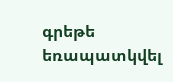գրեթե եռապատկվել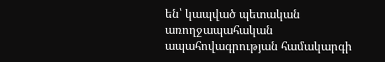են՝ կապված պետական առողջապահական ապահովագրության համակարգի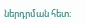ներդրման հետ։